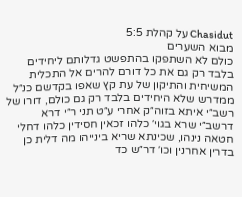Chasidut על קהלת 5:5
מבוא השערים
כולם לא השתפקו בהתפשט גדלותם ליחידים בלבד רק גם את כל דורם להרים אל התכלית המשיחית והתיקון של עת קץ שאפו בקדשם כנ״ל ממדרש שלא היחידים בלבד רק גם כולם, דורו של רשב״י איתא בזוה״ק אחרי ע״ט תני ר״י דרא דרשב״י שרא בגוי׳ כלהו זכאין חסידין כלהו דחלי חטאה נינהו, שכינתא שריא בינייהו מה דלית כן בדרין אחרנין וכו׳ דר״ש כד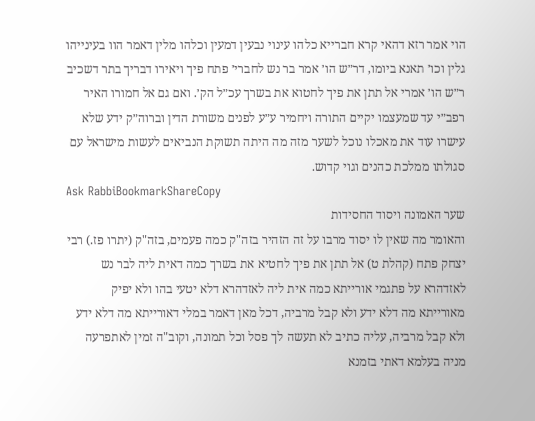הוי אמר רזא דהאי קרא חברייא כלהו עינוי נבעין דמעין וכלהו מלין דאמר הוו בעינייהו גלין וכו׳ תאנא ביומו, דר״ש הו׳ אמר בר נש לחברי׳ פתח פיך ויאירו דבריך בתר דשכיב ר״ש הו׳ אמרי אל תתן את פיך לחטוא את בשרך עכ״ל הק׳. ואם גם אל חמורו האיר רפב״י עד שמעצמו יקיים התורה ויחמיר ע״ע לפנים משורת הדין וברוה״ק ידע שלא עישרו עוד את מאכלו נוכל לשער מזה מה היתה תשוקת הנביאים לעשות מישראל עם סגולתו ממלכת כהנים וגוי קדוש.
Ask RabbiBookmarkShareCopy
שער האמונה ויסוד החסידות
והאומר מה שאין לו יסוד מרבו על זה הזהיר בזה"ק כמה פעמים, בזה"ק (יתרו פז.) רבי יצחק פתח (קהלת ט) אל תתן את פיך לחטיא את בשרך כמה דאית ליה לבר נש לאזדהרא על פתגמי אורייתא כמה אית ליה לאזדהרא דלא יטעי בהו ולא יפיק מאורייתא מה דלא ידע ולא קבל מרביה, דכל מאן דאמר במלי דאורייתא מה דלא ידע ולא קבל מרביה, עליה כתיב לא תעשה לך פסל וכל תמונה, וקוב"ה זמין לאתפרעה מניה בעלמא דאתי בזמנא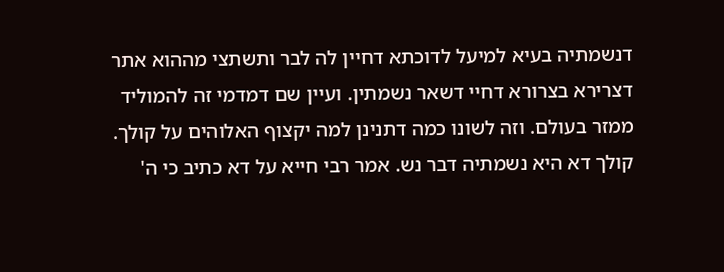דנשמתיה בעיא למיעל לדוכתא דחיין לה לבר ותשתצי מההוא אתר דצרירא בצרורא דחיי דשאר נשמתין. ועיין שם דמדמי זה להמוליד ממזר בעולם. וזה לשונו כמה דתנינן למה יקצוף האלוהים על קולך. קולך דא היא נשמתיה דבר נש. אמר רבי חייא על דא כתיב כי ה'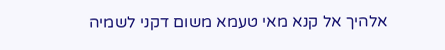אלהיך אל קנא מאי טעמא משום דקני לשמיה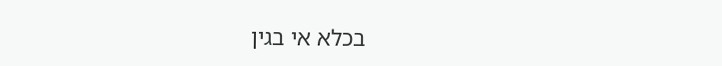בכלא אי בגין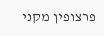פרצופין מקני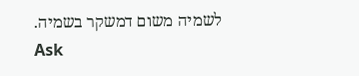לשמיה משום דמשקר בשמיה.
Ask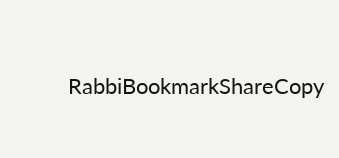RabbiBookmarkShareCopy